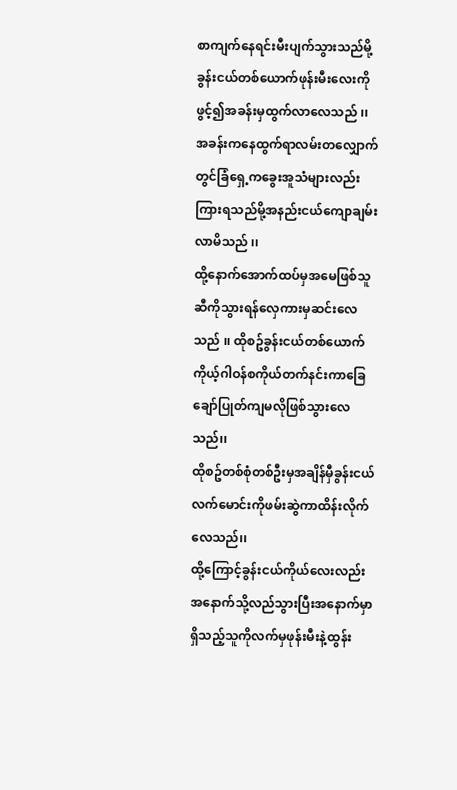စာကျက်နေရင်းမီးပျက်သွားသည်မို့ခွန်းငယ်တစ်ယောက်ဖုန်းမီးလေးကိုဖွင့်၍အခန်းမှထွက်လာလေသည် ၊၊အခန်းကနေထွက်ရာလမ်းတလျှောက်တွင်ခြံရှေ့ကခွေးအူသံများလည်းကြားရသည်မို့အနည်းငယ်ကျောချမ်းလာမိသည် ၊၊
ထို့နောက်အောက်ထပ်မှအမေဖြစ်သူဆီကိုသွားရန်လှေကားမှဆင်းလေသည် ၊၊ ထိုစဥ်ခွန်းငယ်တစ်ယောက်ကိုယ့်ဂါဝန်စကိုယ်တက်နင်းကာခြေချော်ပြုတ်ကျမလိုဖြစ်သွားလေသည်၊၊
ထိုစဥ်တစ်စုံတစ်ဦးမှအချိန်မှီခွန်းငယ်လက်မောင်းကိုဖမ်းဆွဲကာထိန်းလိုက်လေသည်၊၊
ထို့ကြောင့်ခွန်းငယ်ကိုယ်လေးလည်းအနောက်သို့လည်သွားပြီးအနောက်မှာရှိသည့်သူကိုလက်မှဖုန်းမီးနဲ့ထွန်း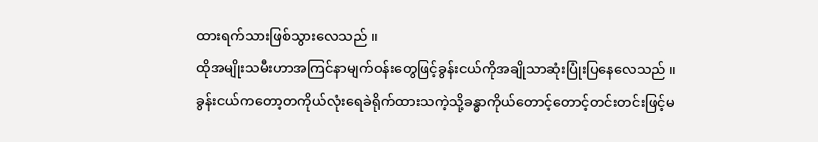ထားရက်သားဖြစ်သွားလေသည် ၊၊
ထိုအမျိုးသမီးဟာအကြင်နာမျက်ဝန်းတွေဖြင့်ခွန်းငယ်ကိုအချိုသာဆုံးပြုံးပြနေလေသည် ၊၊
ခွန်းငယ်ကတော့တကိုယ်လုံးရေခဲရိုက်ထားသကဲ့သို့ခန္ဓာကိုယ်တောင့်တောင့်တင်းတင်းဖြင့်မ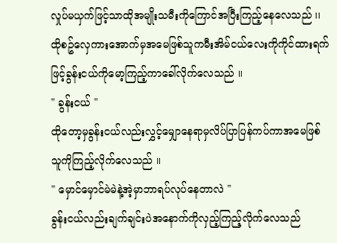လှုပ်မယှက်ဖြင့်သာထိုအမျိုးသမီးကိုကြောင်အပြီးကြည့်နေလေသည် ၊၊
ထိုစဥ်လှေကားအောက်မှအမေဖြစ်သူကမီးအိမ်ငယ်လေးကိုကိုင်ထားရက်ဖြင့်ခွန်းငယ်ကိုမော့ကြည့်ကာခေါ်လိုက်လေသည် ၊၊
" ခွန်းငယ် "
ထိုတော့မှခွန်းငယ်လည်းလွှင့်မျှောနေရာမှလိပ်ပြာပြန်ကပ်ကာအမေဖြစ်သူကိုကြည့်လိုက်လေသည် ၊၊
" မှောင်မှောင်မဲမဲနဲ့အဲ့မှာဘာရပ်လုပ်နေတာလဲ "
ခွန်းငယ်လည်းချက်ချင်းပဲအနောက်ကိုလှည့်ကြည့်လိုက်လေသည်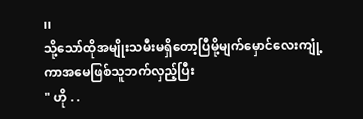၊၊
သို့သော်ထိုအမျိုးသမီးမရှိတော့ပြီမို့မျက်မှောင်လေးကျုံ့ကာအမေဖြစ်သူဘက်လှည့်ပြီး
" ဟို . .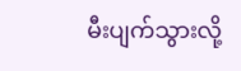မီးပျက်သွားလို့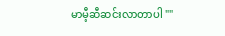မာမီ့ဆီဆင်းလာတာပါ ""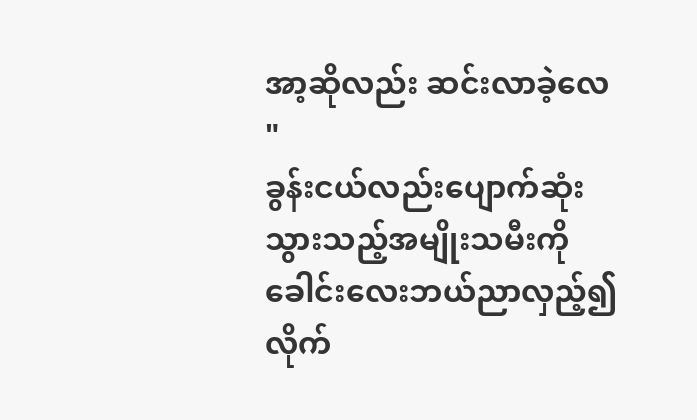အာ့ဆိုလည်း ဆင်းလာခဲ့လေ "
ခွန်းငယ်လည်းပျောက်ဆုံးသွားသည့်အမျိုးသမီးကိုခေါင်းလေးဘယ်ညာလှည့်၍လိုက်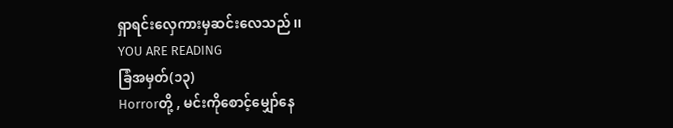ရှာရင်းလှေကားမှဆင်းလေသည် ၊၊
YOU ARE READING
ခြံအမှတ်(၁၃)
Horrorတို့ , မင်းကိုစောင့်မျှော်နေ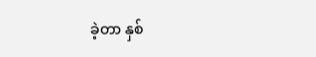ခဲ့တာ နှစ်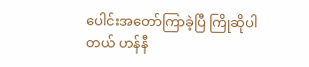ပေါင်းအတော်ကြာခဲ့ပြီ ကြိုဆိုပါတယ် ဟန်နီ